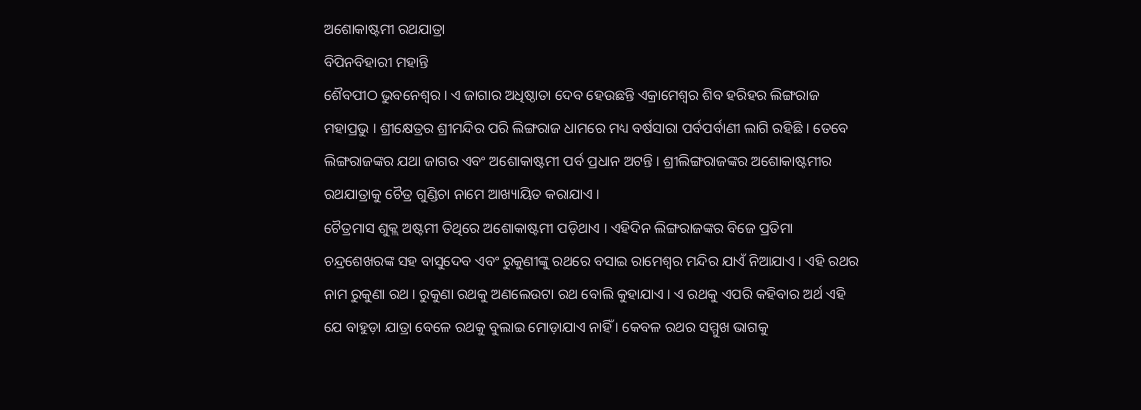ଅଶୋକାଷ୍ଟମୀ ରଥଯାତ୍ରା
ବିପିନବିହାରୀ ମହାନ୍ତି
ଶୈବପୀଠ ଭୁବନେଶ୍ୱର । ଏ ଜାଗାର ଅଧିଷ୍ଠାତା ଦେବ ହେଉଛନ୍ତି ଏକ୍ରାମେଶ୍ୱର ଶିବ ହରିହର ଲିଙ୍ଗରାଜ ମହାପ୍ରଭୁ । ଶ୍ରୀକ୍ଷେତ୍ରର ଶ୍ରୀମନ୍ଦିର ପରି ଲିଙ୍ଗରାଜ ଧାମରେ ମଧ୍ୟ ବର୍ଷସାରା ପର୍ବପର୍ବାଣୀ ଲାଗି ରହିଛି । ତେବେ ଲିଙ୍ଗରାଜଙ୍କର ଯଥା ଜାଗର ଏବଂ ଅଶୋକାଷ୍ଟମୀ ପର୍ବ ପ୍ରଧାନ ଅଟନ୍ତି । ଶ୍ରୀଲିଙ୍ଗରାଜଙ୍କର ଅଶୋକାଷ୍ଟମୀର ରଥଯାତ୍ରାକୁ ଚୈତ୍ର ଗୁଣ୍ଡିଚା ନାମେ ଆଖ୍ୟାୟିତ କରାଯାଏ ।
ଚୈତ୍ରମାସ ଶୁକ୍ଲ ଅଷ୍ଟମୀ ତିଥିରେ ଅଶୋକାଷ୍ଟମୀ ପଡ଼ିଥାଏ । ଏହିଦିନ ଲିଙ୍ଗରାଜଙ୍କର ବିଜେ ପ୍ରତିମା ଚନ୍ଦ୍ରଶେଖରଙ୍କ ସହ ବାସୁଦେବ ଏବଂ ରୁକୁଣୀଙ୍କୁ ରଥରେ ବସାଇ ରାମେଶ୍ୱର ମନ୍ଦିର ଯାଏଁ ନିଆଯାଏ । ଏହି ରଥର ନାମ ରୁକୁଣା ରଥ । ରୁକୁଣା ରଥକୁ ଅଣଲେଉଟା ରଥ ବୋଲି କୁହାଯାଏ । ଏ ରଥକୁ ଏପରି କହିବାର ଅର୍ଥ ଏହି ଯେ ବାହୁଡ଼ା ଯାତ୍ରା ବେଳେ ରଥକୁ ବୁଲାଇ ମୋଡ଼ାଯାଏ ନାହିଁ । କେବଳ ରଥର ସମ୍ମୁଖ ଭାଗକୁ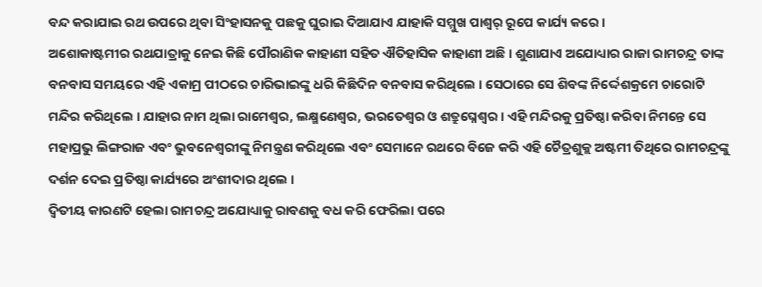ବନ୍ଦ କରାଯାଇ ରଥ ଉପରେ ଥିବା ସିଂହାସନକୁ ପଛକୁ ଘୁରାଇ ଦିଆଯାଏ ଯାହାକି ସମ୍ମୁଖ ପାଶ୍ୱର୍ ରୂପେ କାର୍ଯ୍ୟ କରେ ।
ଅଶୋକାଷ୍ଟମୀର ରଥଯାତ୍ରାକୁ ନେଇ କିଛି ପୌରାଣିକ କାହାଣୀ ସହିତ ଐତିହାସିକ କାହାଣୀ ଅଛି । ଶୁଣାଯାଏ ଅଯୋଧ୍ୟାର ରାଜା ରାମଚନ୍ଦ୍ର ତାଙ୍କ ବନବାସ ସମୟରେ ଏହି ଏକାମ୍ର ପୀଠରେ ଚାରିଭାଇଙ୍କୁ ଧରି କିଛିଦିନ ବନବାସ କରିଥିଲେ । ସେଠାରେ ସେ ଶିବଙ୍କ ନିର୍ଦ୍ଦେଶକ୍ରମେ ଚାରୋଟି ମନ୍ଦିର କରିଥିଲେ । ଯାହାର ନାମ ଥିଲା ରାମେଶ୍ୱର, ଲକ୍ଷ୍ମଣେଶ୍ୱର, ଭରତେଶ୍ୱର ଓ ଶତ୍ରୁଘ୍ନେଶ୍ୱର । ଏହି ମନ୍ଦିରକୁ ପ୍ରତିଷ୍ଠା କରିବା ନିମନ୍ତେ ସେ ମହାପ୍ରଭୁ ଲିଙ୍ଗରାଜ ଏବଂ ଭୁବନେଶ୍ୱରୀଙ୍କୁ ନିମନ୍ତ୍ରଣ କରିଥିଲେ ଏବଂ ସେମାନେ ରଥରେ ବିଜେ କରି ଏହି ଚୈତ୍ରଶୁକ୍ଲ ଅଷ୍ଟମୀ ତିଥିରେ ରାମଚନ୍ଦ୍ରଙ୍କୁ ଦର୍ଶନ ଦେଇ ପ୍ରତିଷ୍ଠା କାର୍ଯ୍ୟରେ ଅଂଶୀଦାର ଥିଲେ ।
ଦ୍ୱିତୀୟ କାରଣଟି ହେଲା ରାମଚନ୍ଦ୍ର ଅଯୋଧ୍ୟାକୁ ରାବଣକୁ ବଧ କରି ଫେରିଲା ପରେ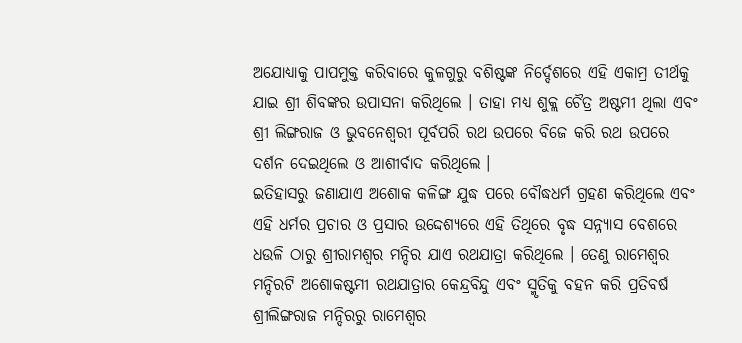ଅଯୋଧ୍ୟାକୁ ପାପମୁକ୍ତ କରିବାରେ କୁଳଗୁରୁ ବଶିଷ୍ଟଙ୍କ ନିର୍ଦ୍ଦେଶରେ ଏହି ଏକାମ୍ର ତୀର୍ଥକୁ ଯାଇ ଶ୍ରୀ ଶିବଙ୍କର ଉପାସନା କରିଥିଲେ । ତାହା ମଧ୍ୟ ଶୁକ୍ଲ ଚୈତ୍ର ଅଷ୍ଟମୀ ଥିଲା ଏବଂ ଶ୍ରୀ ଲିଙ୍ଗରାଜ ଓ ଭୁବନେଶ୍ୱରୀ ପୂର୍ବପରି ରଥ ଉପରେ ବିଜେ କରି ରଥ ଉପରେ ଦର୍ଶନ ଦେଇଥିଲେ ଓ ଆଶୀର୍ବାଦ କରିଥିଲେ ।
ଇତିହାସରୁ ଜଣାଯାଏ ଅଶୋକ କଳିଙ୍ଗ ଯୁଦ୍ଧ ପରେ ବୌଦ୍ଧଧର୍ମ ଗ୍ରହଣ କରିଥିଲେ ଏବଂ ଏହି ଧର୍ମର ପ୍ରଚାର ଓ ପ୍ରସାର ଉଦ୍ଦେଶ୍ୟରେ ଏହି ତିଥିରେ ବୃଦ୍ଧ ସନ୍ନ୍ୟାସ ବେଶରେ ଧଉଳି ଠାରୁ ଶ୍ରୀରାମଶ୍ୱର ମନ୍ଦିର ଯାଏ ରଥଯାତ୍ରା କରିଥିଲେ । ତେଣୁ ରାମେଶ୍ୱର ମନ୍ଦିରଟି ଅଶୋକଷ୍ଟମୀ ରଥଯାତ୍ରାର କେନ୍ଦ୍ରବିନ୍ଦୁ ଏବଂ ସ୍ମୃତିକୁ ବହନ କରି ପ୍ରତିବର୍ଷ ଶ୍ରୀଲିଙ୍ଗରାଜ ମନ୍ଦିରରୁ ରାମେଶ୍ୱର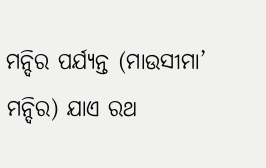ମନ୍ଦିର ପର୍ଯ୍ୟନ୍ତ (ମାଉସୀମା’ ମନ୍ଦିର) ଯାଏ ରଥ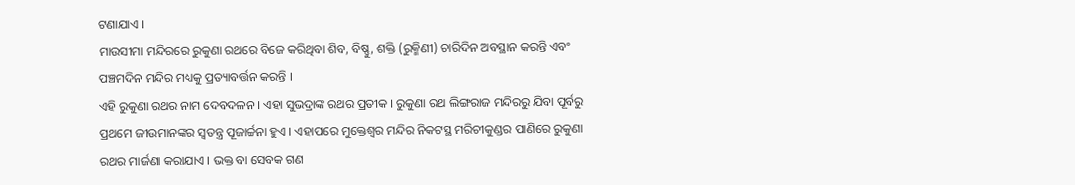ଟଣାଯାଏ ।
ମାଉସୀମା ମନ୍ଦିରରେ ରୁକୁଣା ରଥରେ ବିଜେ କରିଥିବା ଶିବ, ବିଷ୍ଣୁ, ଶକ୍ତି (ରୁକ୍ମିଣୀ) ଚାରିଦିନ ଅବସ୍ଥାନ କରନ୍ତି ଏବଂ ପଞ୍ଚମଦିନ ମନ୍ଦିର ମଧ୍ୟକୁ ପ୍ରତ୍ୟାବର୍ତ୍ତନ କରନ୍ତି ।
ଏହି ରୁକୁଣା ରଥର ନାମ ଦେବଦଳନ । ଏହା ସୁଭଦ୍ରାଙ୍କ ରଥର ପ୍ରତୀକ । ରୁକୁଣା ରଥ ଲିଙ୍ଗରାଜ ମନ୍ଦିରରୁ ଯିବା ପୂର୍ବରୁ ପ୍ରଥମେ ଜୀଉମାନଙ୍କର ସ୍ୱତନ୍ତ୍ର ପୂଜାର୍ଚ୍ଚନା ହୁଏ । ଏହାପରେ ମୁକ୍ତେଶ୍ୱର ମନ୍ଦିର ନିକଟସ୍ଥ ମରିଚୀକୁଣ୍ଡର ପାଣିରେ ରୁକୁଣା ରଥର ମାର୍ଜଣା କରାଯାଏ । ଭକ୍ତ ବା ସେବକ ଗଣ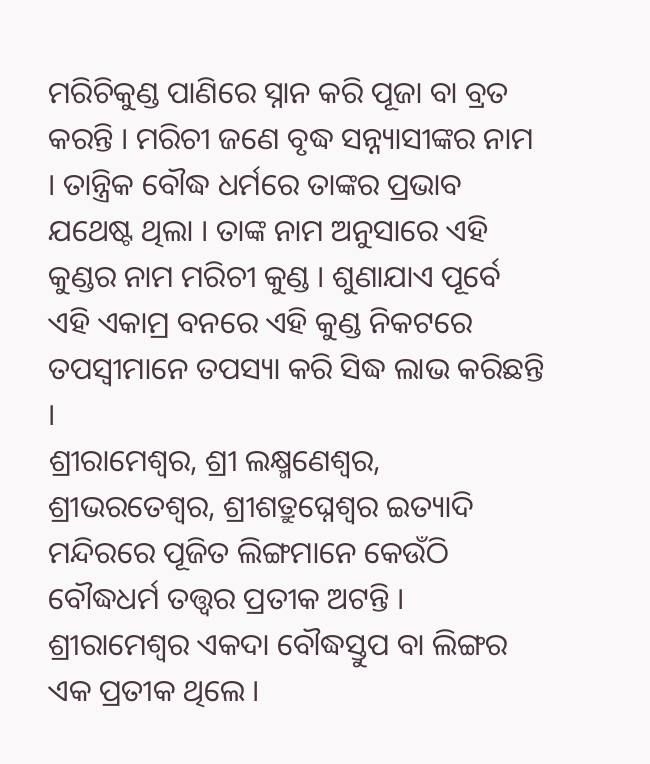ମରିଚିକୁଣ୍ଡ ପାଣିରେ ସ୍ନାନ କରି ପୂଜା ବା ବ୍ରତ କରନ୍ତି । ମରିଚୀ ଜଣେ ବୃଦ୍ଧ ସନ୍ନ୍ୟାସୀଙ୍କର ନାମ । ତାନ୍ତ୍ରିକ ବୌଦ୍ଧ ଧର୍ମରେ ତାଙ୍କର ପ୍ରଭାବ ଯଥେଷ୍ଟ ଥିଲା । ତାଙ୍କ ନାମ ଅନୁସାରେ ଏହି କୁଣ୍ଡର ନାମ ମରିଚୀ କୁଣ୍ଡ । ଶୁଣାଯାଏ ପୂର୍ବେ ଏହି ଏକାମ୍ର ବନରେ ଏହି କୁଣ୍ଡ ନିକଟରେ ତପସ୍ୱୀମାନେ ତପସ୍ୟା କରି ସିଦ୍ଧ ଲାଭ କରିଛନ୍ତି ।
ଶ୍ରୀରାମେଶ୍ୱର, ଶ୍ରୀ ଲକ୍ଷ୍ମଣେଶ୍ୱର, ଶ୍ରୀଭରତେଶ୍ୱର, ଶ୍ରୀଶତ୍ରୁଘ୍ନେଶ୍ୱର ଇତ୍ୟାଦି ମନ୍ଦିରରେ ପୂଜିତ ଲିଙ୍ଗମାନେ କେଉଁଠି ବୌଦ୍ଧଧର୍ମ ତତ୍ତ୍ୱର ପ୍ରତୀକ ଅଟନ୍ତି । ଶ୍ରୀରାମେଶ୍ୱର ଏକଦା ବୌଦ୍ଧସ୍ତୁପ ବା ଲିଙ୍ଗର ଏକ ପ୍ରତୀକ ଥିଲେ ।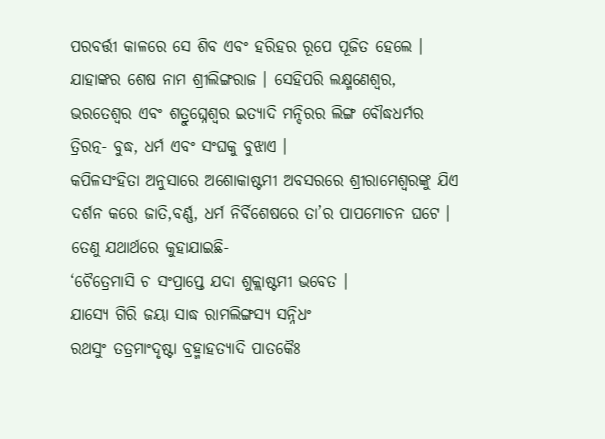ପରବର୍ତ୍ତୀ କାଳରେ ସେ ଶିବ ଏବଂ ହରିହର ରୂପେ ପୂଜିତ ହେଲେ । ଯାହାଙ୍କର ଶେଷ ନାମ ଶ୍ରୀଲିଙ୍ଗରାଜ । ସେହିପରି ଲକ୍ଷ୍ମଣେଶ୍ୱର, ଭରତେଶ୍ୱର ଏବଂ ଶତ୍ରୁଘ୍ନେଶ୍ୱର ଇତ୍ୟାଦି ମନ୍ଦିରର ଲିଙ୍ଗ ବୌଦ୍ଧଧର୍ମର ତ୍ରିରତ୍ନ- ବୁଦ୍ଧ, ଧର୍ମ ଏବଂ ସଂଘକୁ ବୁଝାଏ ।
କପିଳସଂହିତା ଅନୁସାରେ ଅଶୋକାଷ୍ଟମୀ ଅବସରରେ ଶ୍ରୀରାମେଶ୍ୱରଙ୍କୁ ଯିଏ ଦର୍ଶନ କରେ ଜାତି,ବର୍ଣ୍ଣ, ଧର୍ମ ନିର୍ବିଶେଷରେ ତା’ର ପାପମୋଚନ ଘଟେ ।
ତେଣୁ ଯଥାର୍ଥରେ କୁହାଯାଇଛି-
‘ଚୈତ୍ରେମାସି ଚ ସଂପ୍ରାପ୍ତେ ଯଦା ଶୁକ୍ଲାଷ୍ଟମୀ ଭବେତ ।
ଯାସ୍ୟେ ଗିରି ଜୟା ସାଦ୍ଧ ରାମଲିଙ୍ଗସ୍ୟ ସନ୍ନିଧଂ
ରଥସୁଂ ତତ୍ରମାଂଦୃଷ୍ଟା ବ୍ରହ୍ମାହତ୍ୟାଦି ପାତକୈଃ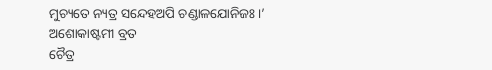ମୁଚ୍ୟତେ ନ୍ୟତ୍ର ସନ୍ଦେହଅପି ଚଣ୍ଡାଳଯୋନିଜଃ ।’
ଅଶୋକାଷ୍ଟମୀ ବ୍ରତ
ଚୈତ୍ର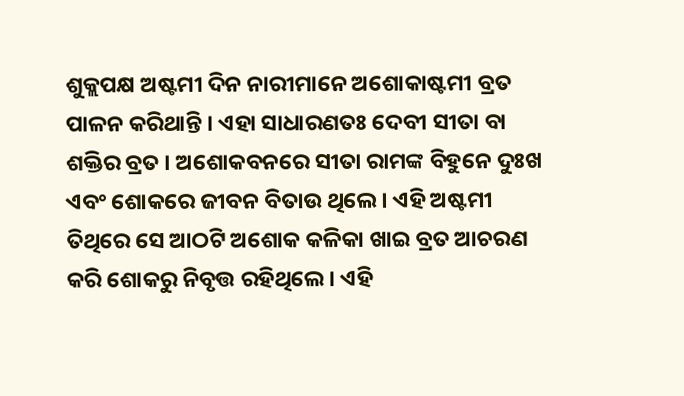ଶୁକ୍ଲପକ୍ଷ ଅଷ୍ଟମୀ ଦିନ ନାରୀମାନେ ଅଶୋକାଷ୍ଟମୀ ବ୍ରତ ପାଳନ କରିଥାନ୍ତି । ଏହା ସାଧାରଣତଃ ଦେବୀ ସୀତା ବା ଶକ୍ତିର ବ୍ରତ । ଅଶୋକବନରେ ସୀତା ରାମଙ୍କ ବିହୁନେ ଦୁଃଖ ଏବଂ ଶୋକରେ ଜୀବନ ବିତାଉ ଥିଲେ । ଏହି ଅଷ୍ଟମୀ ତିଥିରେ ସେ ଆଠଟି ଅଶୋକ କଳିକା ଖାଇ ବ୍ରତ ଆଚରଣ କରି ଶୋକରୁ ନିବୃତ୍ତ ରହିଥିଲେ । ଏହି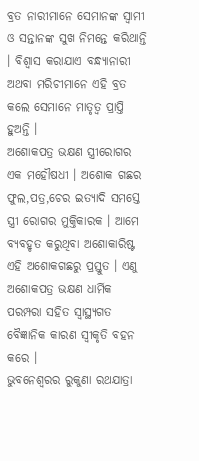ବ୍ରତ ନାରୀମାନେ ସେମାନଙ୍କ ସ୍ୱାମୀ ଓ ସନ୍ତାନଙ୍କ ସୁଖ ନିମନ୍ତେ କରିଥାନ୍ତି । ବିଶ୍ୱାସ କରାଯାଏ ବନ୍ଧ୍ୟାନାରୀ ଅଥବା ମରିଚୀମାନେ ଏହି ବ୍ରତ କଲେ ସେମାନେ ମାତୃତ୍ୱ ପ୍ରାପ୍ତି ହୁଅନ୍ତି ।
ଅଶୋକପତ୍ର ଭକ୍ଷଣ ସ୍ତ୍ରୀରୋଗର ଏକ ମହୌଷଧୀ । ଅଶୋକ ଗଛର ଫୁଲ,ପତ୍ର,ଚେର ଇତ୍ୟାଦି ସମସ୍ତେ ସ୍ତ୍ରୀ ରୋଗର ମୁକ୍ତିକାରକ । ଆମେ ବ୍ୟବହୃତ କରୁଥିବା ଅଶୋକାରିଷ୍ଟ ଏହି ଅଶୋକଗଛରୁ ପ୍ରସ୍ତୁତ । ଏଣୁ ଅଶୋକପତ୍ର ଭକ୍ଷଣ ଧାର୍ମିକ ପରମ୍ପରା ସହିତ ସ୍ୱାସ୍ଥ୍ୟଗତ ବୈଜ୍ଞାନିକ କାରଣ ସ୍ୱୀକୃତି ବହନ କରେ ।
ଭୁବନେଶ୍ୱରର ରୁକୁଣା ରଥଯାତ୍ରା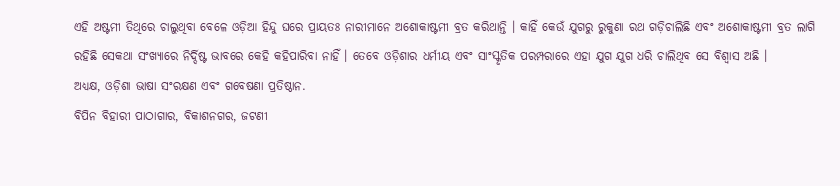ଏହି ଅଷ୍ଟମୀ ତିଥିରେ ଚାଲୁଥିବା ବେଳେ ଓଡ଼ିଆ ହିନ୍ଦୁ ଘରେ ପ୍ରାୟତଃ ନାରୀମାନେ ଅଶୋକାଷ୍ଟମୀ ବ୍ରତ କରିଥାନ୍ତି । କାହିଁ କେଉଁ ଯୁଗରୁ ରୁକୁଣା ରଥ ଗଡ଼ିଚାଲିଛି ଏବଂ ଅଶୋକାଷ୍ଟମୀ ବ୍ରତ ଲାଗି ରହିଛି ସେକଥା ସଂଖ୍ୟାରେ ନିର୍ଦ୍ଦିଷ୍ଟ ଭାବରେ କେହି କହିପାରିବା ନାହିଁ । ତେବେ ଓଡ଼ିଶାର ଧର୍ମୀୟ ଏବଂ ସାଂସ୍କୃତିକ ପରମ୍ପରାରେ ଏହା ଯୁଗ ଯୁଗ ଧରି ଚାଲିଥିବ ସେ ବିଶ୍ୱାସ ଅଛି ।
ଅଧ୍ୟକ୍ଷ, ଓଡ଼ିଶା ଭାଷା ସଂରକ୍ଷଣ ଏବଂ ଗବେଷଣା ପ୍ରତିଷ୍ଠାନ.
ବିପିନ ବିହାରୀ ପାଠାଗାର, ବିକାଶନଗର, ଜଟଣୀ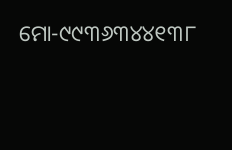ମୋ-୯୯୩୬୩୪୪୧୩୮